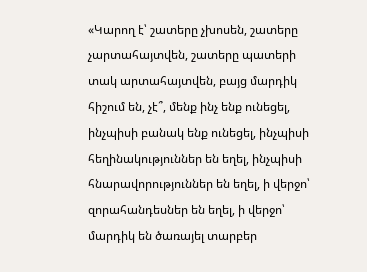«Կարող է՝ շատերը չխոսեն, շատերը չարտահայտվեն, շատերը պատերի տակ արտահայտվեն, բայց մարդիկ հիշում են, չէ՞, մենք ինչ ենք ունեցել, ինչպիսի բանակ ենք ունեցել, ինչպիսի հեղինակություններ են եղել, ինչպիսի հնարավորություններ են եղել, ի վերջո՝ զորահանդեսներ են եղել, ի վերջո՝ մարդիկ են ծառայել տարբեր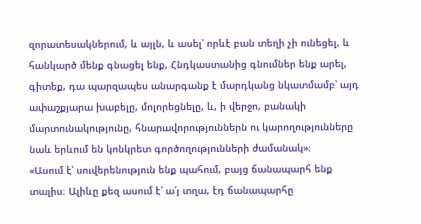զորատեսակներում, և այլն, և ասել՝ որևէ բան տեղի չի ունեցել, և հանկարծ մենք գնացել ենք, Հնդկաստանից գնումներ ենք արել, գիտեք, դա պարզապես անարգանք է մարդկանց նկատմամբ՝ այդ ափաշքյարա խաբելը, մոլորեցնելը, և, ի վերջո, բանակի մարտունակությունը, հնարավորություններն ու կարողությունները նաև երևում են կոնկրետ գործողությունների ժամանակ»։
«Ասում է՝ սուվերենություն ենք պահում, բայց ճանապարհ ենք տալիս։ Ալիևը քեզ ասում է՝ ա՛յ տղա, էդ ճանապարհը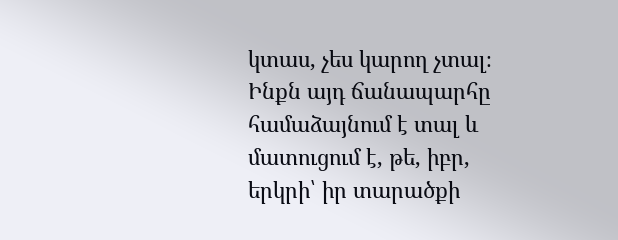կտաս, չես կարող չտալ։ Ինքն այդ ճանապարհը համաձայնում է տալ և մատուցում է, թե, իբր, երկրի՝ իր տարածքի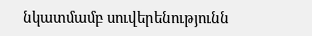նկատմամբ սուվերենությունն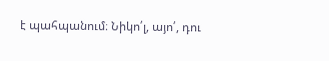է պահպանում։ Նիկո՛լ, այո՛, դու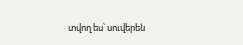տվող ես՝ սուվերեն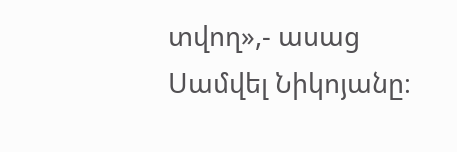տվող»,- ասաց Սամվել Նիկոյանը։